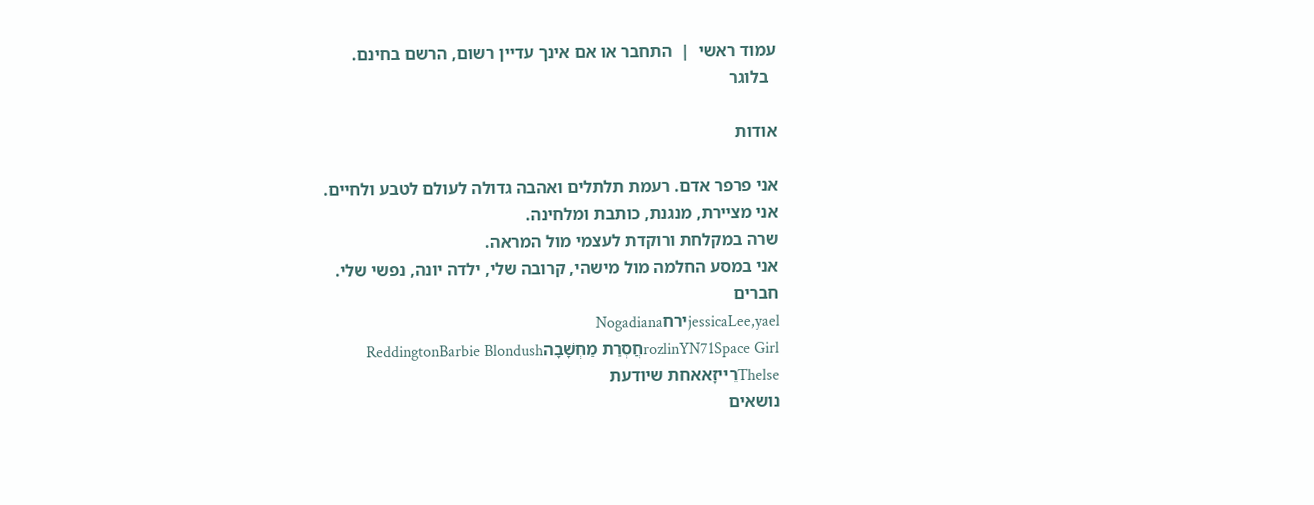עמוד ראשי  |  התחבר או אם אינך עדיין רשום, הרשם בחינם.
  בלוגר

אודות

אני פרפר אדם. רעמת תלתלים ואהבה גדולה לעולם לטבע ולחיים.
אני מציירת, מנגנת, כותבת ומלחינה.
שרה במקלחת ורוקדת לעצמי מול המראה.
אני במסע החלמה מול מישהי, קרובה שלי, ילדה יונה, נפשי שלי.
חברים
jessicaLee,yaelירחNogadiana
rozlinYN71Space Girlחֲסְרַת מַחְשָׁבָהReddingtonBarbie Blondush
Thelseרֵײזָאאחת שיודעת
נושאים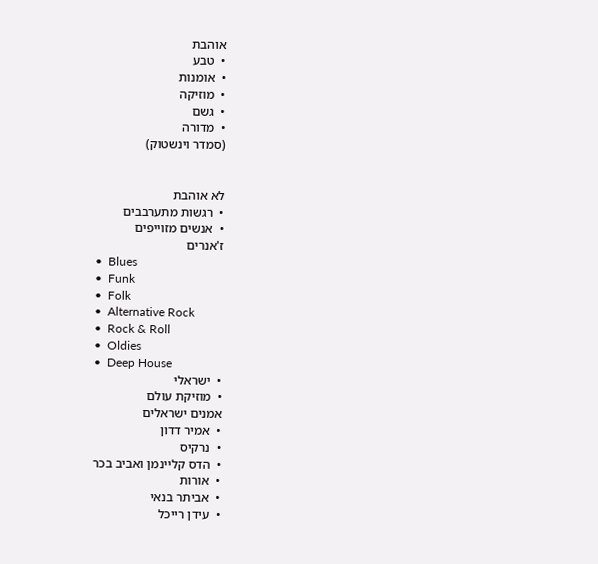אוהבת
•  טבע
•  אומנות
•  מוזיקה
•  גשם
•  מדורה
(סמדר וינשטוק)


לא אוהבת
•  רגשות מתערבבים
•  אנשים מזוייפים
ז'אנרים
•  Blues
•  Funk
•  Folk
•  Alternative Rock
•  Rock & Roll
•  Oldies
•  Deep House
•  ישראלי
•  מוזיקת עולם
אמנים ישראלים
•  אמיר דדון
•  נרקיס
•  הדס קליינמן ואביב בכר
•  אורות
•  אביתר בנאי
•  עידן רייכל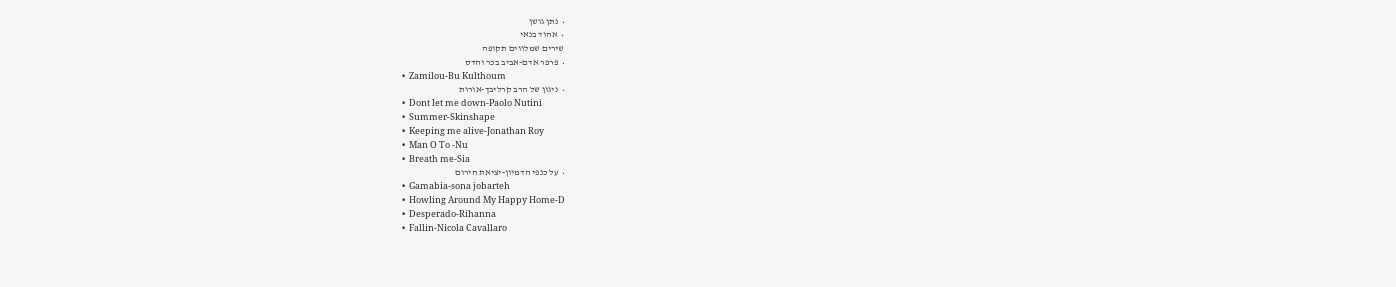•  נתן גושן
•  אהוד בנאי
שירים שמלווים תקופה
•  פרפר אדם-אביב בכר והדס
•  Zamilou-Bu Kulthoum
•  ניגון של הרב קרליבך-אורות
•  Dont let me down-Paolo Nutini
•  Summer-Skinshape
•  Keeping me alive-Jonathan Roy
•  Man O To -Nu
•  Breath me-Sia
•  על כנפי הדמיון-יציאת חירום
•  Gamabia-sona jobarteh
•  Howling Around My Happy Home-D
•  Desperado-Rihanna
•  Fallin-Nicola Cavallaro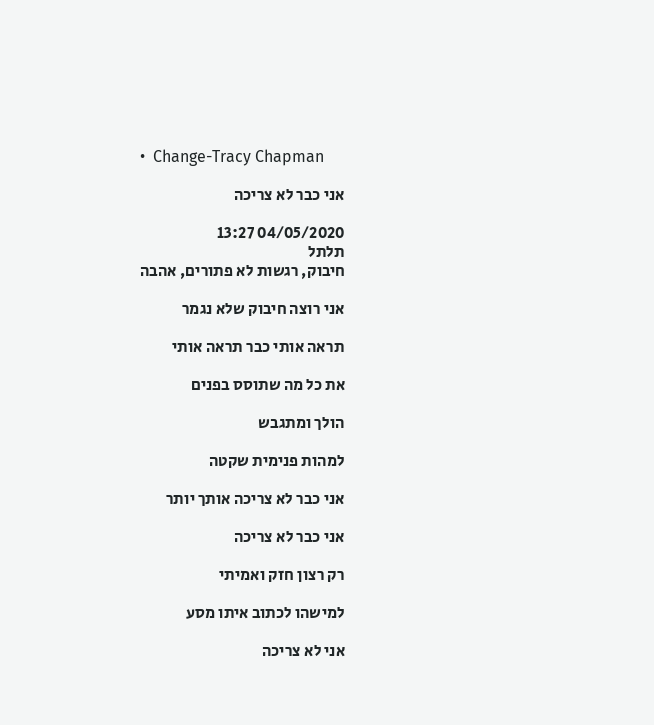•  Change-Tracy Chapman

אני כבר לא צריכה

04/05/2020 13:27
תלתל
חיבוק, רגשות לא פתורים, אהבה

אני רוצה חיבוק שלא נגמר

תראה אותי כבר תראה אותי

את כל מה שתוסס בפנים

הולך ומתגבש

למהות פנימית שקטה

אני כבר לא צריכה אותך יותר

אני כבר לא צריכה

רק רצון חזק ואמיתי

למישהו לכתוב איתו מסע

אני לא צריכה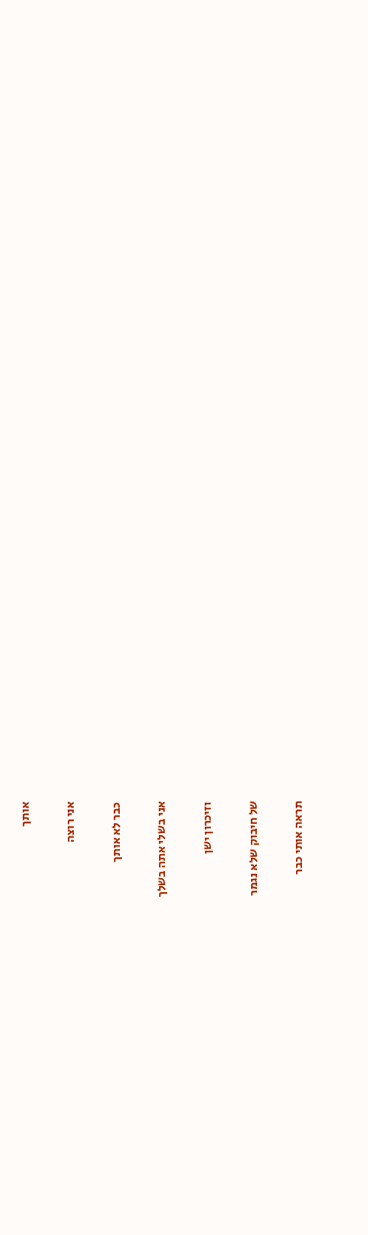אותך

אני רוצה

כבר לא אותך

אני בשלי אתה בשלך

וזיכרון ישן

של חיבוק שלא נגמר

תראה אותי כבר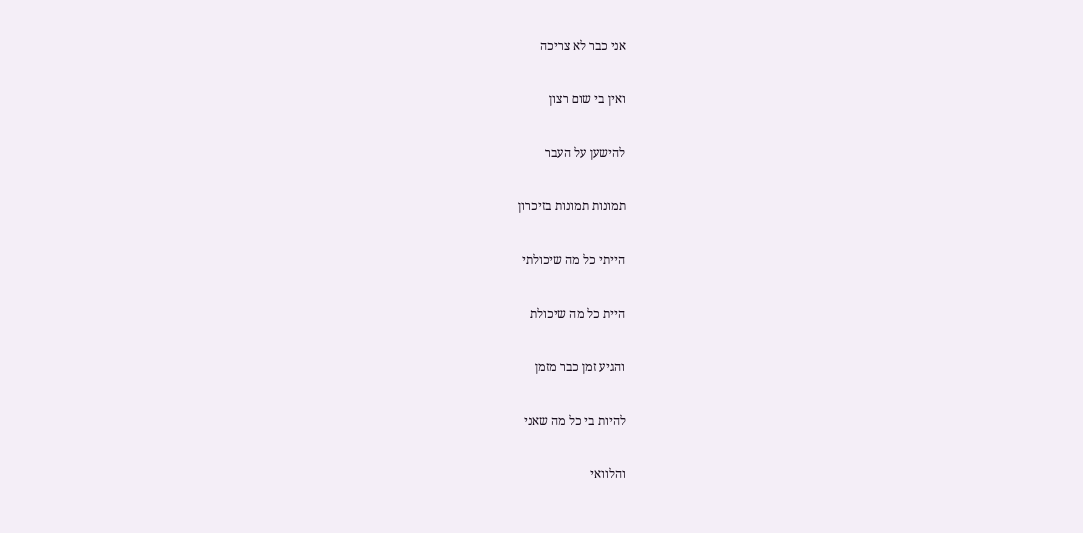אני כבר לא צריכה

ואין בי שום רצון

להישען על העבר

תמונות תמונות בזיכרון

הייתי כל מה שיכולתי

היית כל מה שיכולת

והגיע זמן כבר מזמן

להיות בי כל מה שאני

והלוואי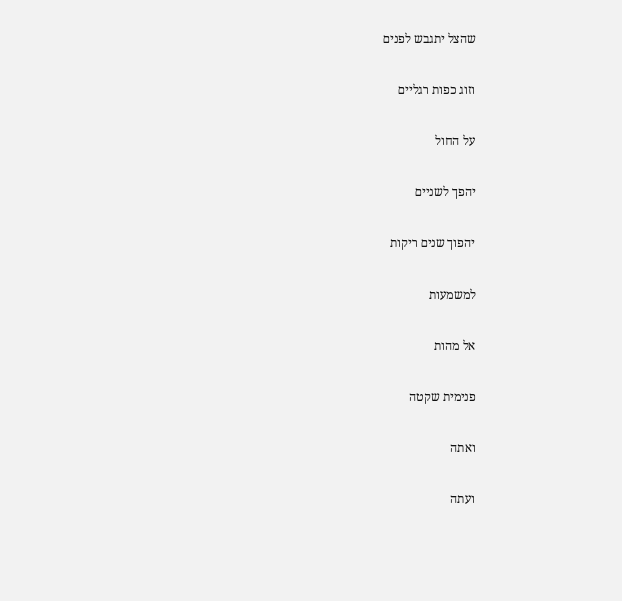שהצל יתגבש לפנים

וזוג כפות רגליים

על החול

יהפך לשניים

יהפוך שנים ריקות

למשמעות

אל מהות

פנימית שקטה

ואתה

ועתה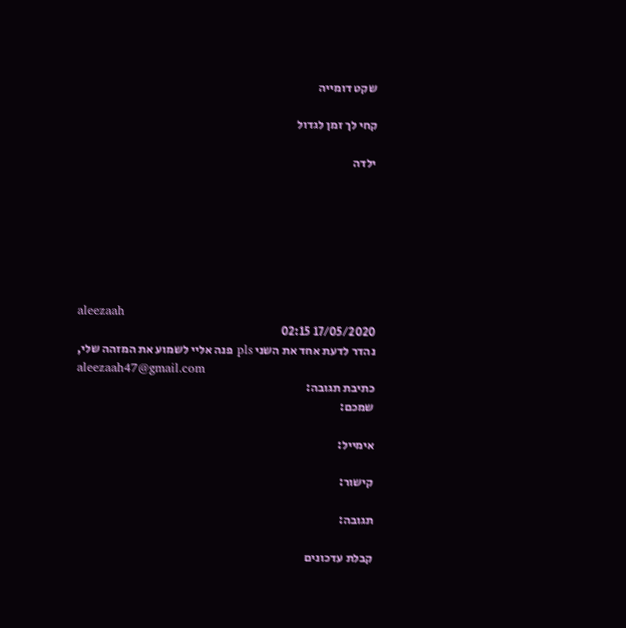שקט דומייה

קחי לך זמן לגדול

ילדה







aleezaah
17/05/2020 02:15
נהדר לדעת אחד את השני pls פנה אליי לשמוע את המזהה שלי,
aleezaah47@gmail.com
כתיבת תגובה:
שמכם:

אימייל:

קישור:

תגובה:

קבלת עדכונים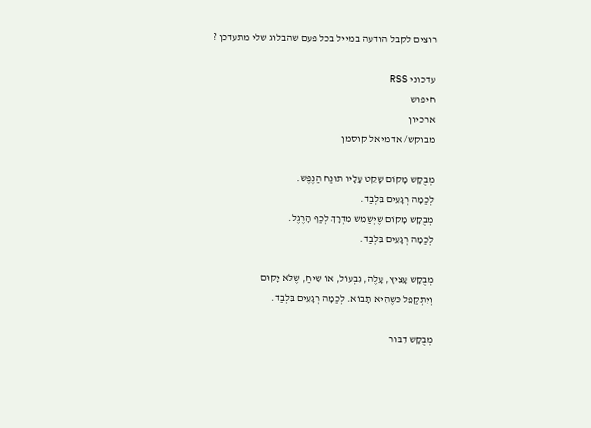רוצים לקבל הודעה במייל בכל פעם שהבלוג שלי מתעדכן ?

עדכוני RSS
חיפוש
ארכיון
מבוקש/ אדמיאל קוסמן

מְבֻקָש מָקוֹם שָקֵט עָלָיו תוּנַח הַנֶפֶש.
לְכַמָה רְגָעִים בִּלְבַד.
מְבֻקָש מָקוֹם שֶיְשַמֵש מִדְרָךְ לְכַף הָרֶגֶל.
לְכַמָה רְגָעִים בִּלְבַד.

מְבֻקָש עָצִיץ, עָלֶה, גִבְעוֹל, אוֹ שִיחַ, שֶלֹּא יָקוּם
וְיִתְקַפֵל כּשֶהִיא תָבוֹא. לְכַמָה רְגָעִים בִּלְבַד.

מְבֻקָש דִבּור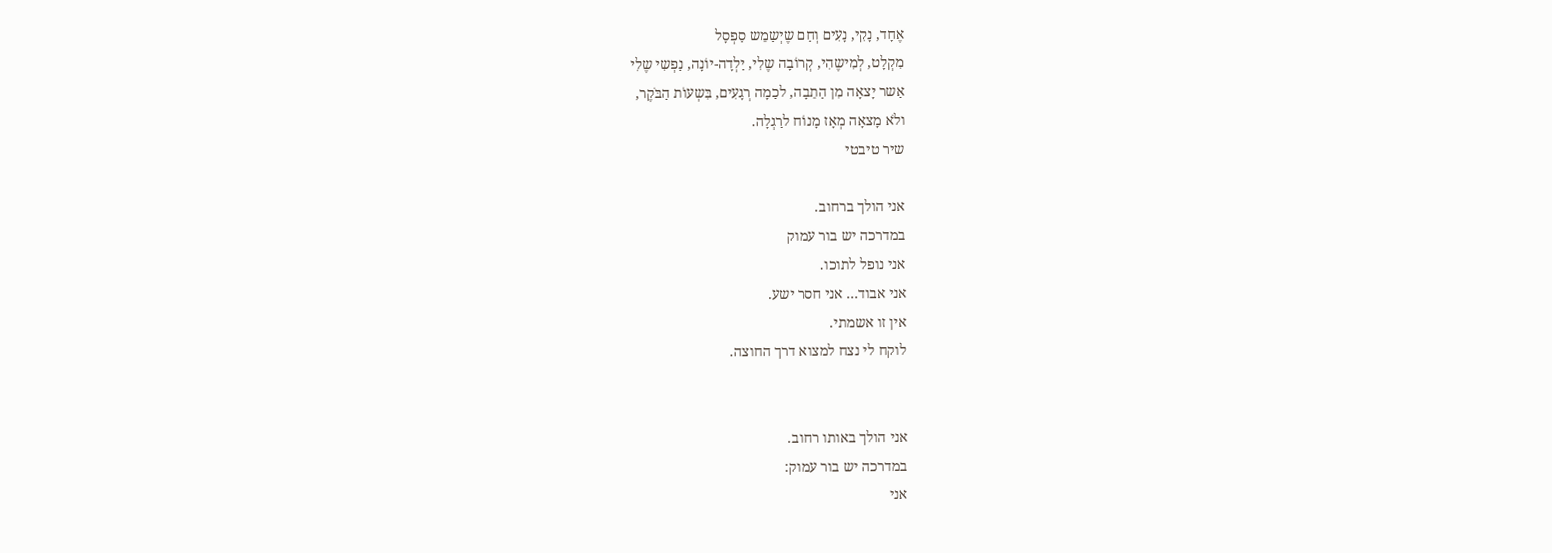אֶחָד, נָקִי, נָעִים וְחַם שֶיְשַמֵש סַפְסָל
מִקְלָט, לְמִישֶהִי, קְרוֹבָה שֶלִי, יַלְדָה-יוֹנָה, נַפְשִי שֶלִי
אַשר יָצאָה מִן הַתֵבָה, לכַמָה רְגָעִים, בִּשְעוֹת הַבֹּקֶר,
ולֹא מָצאָה מְאָז מָנוֹח לרַגְלָה.
שיר טיבטי

אני הולך ברחוב.
במדרכה יש בור עמוק
אני נופל לתוכו.
אני אבוד… אני חסר ישע.
אין זו אשמתי.
לוקח לי נצח למצוא דרך החוצה.


אני הולך באותו רחוב.
במדרכה יש בור עמוק:
אני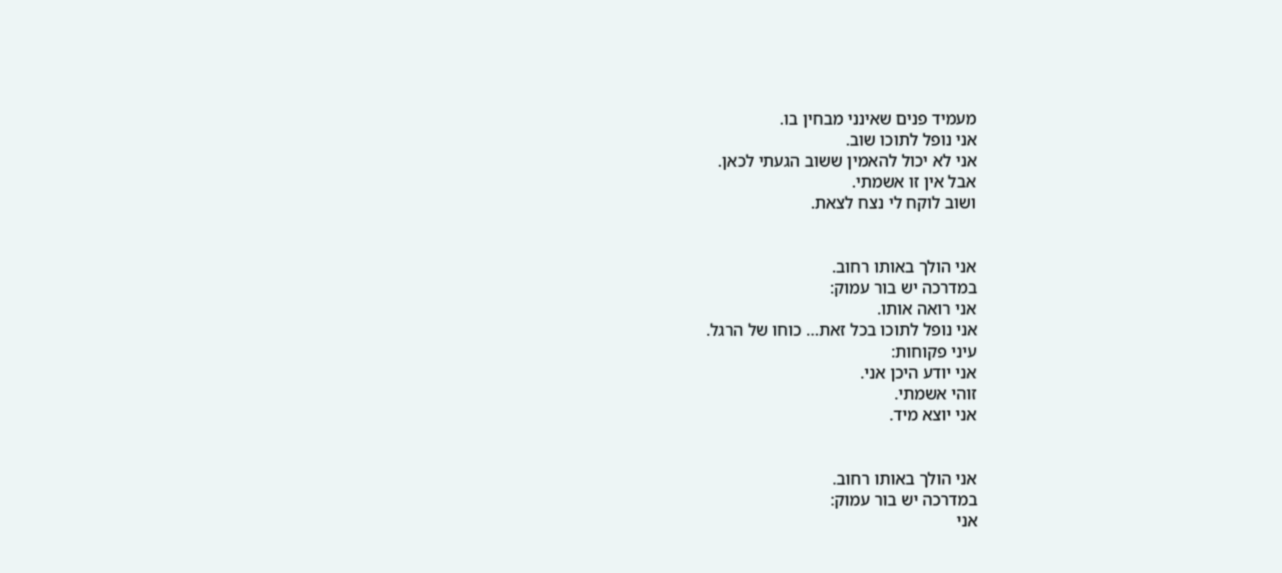מעמיד פנים שאינני מבחין בו.
אני נופל לתוכו שוב.
אני לא יכול להאמין ששוב הגעתי לכאן.
אבל אין זו אשמתי.
ושוב לוקח לי נצח לצאת.


אני הולך באותו רחוב.
במדרכה יש בור עמוק:
אני רואה אותו.
אני נופל לתוכו בכל זאת… כוחו של הרגל.
עיני פקוחות:
אני יודע היכן אני.
זוהי אשמתי.
אני יוצא מיד.


אני הולך באותו רחוב.
במדרכה יש בור עמוק:
אני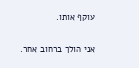עוקף אותו.


אני הולך ברחוב אחר.